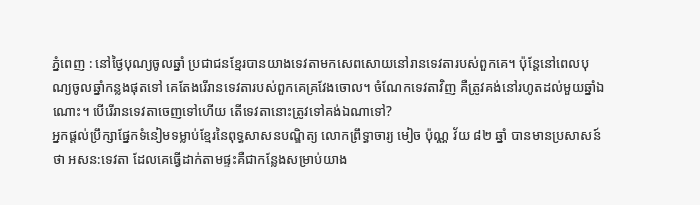ភ្នំពេញ : នៅថ្ងៃបុណ្យចូលឆ្នាំ ប្រជាជនខ្មែរបានយាងទេវតាមកសេពសោយនៅរានទេវតារបស់ពួកគេ។ ប៉ុន្តែនៅពេលបុណ្យចូលឆ្នាំកន្លងផុតទៅ គេតែងរើរានទេវតារបស់ពួកគេគ្រវែងចោល។ ចំណែកទេវតាវិញ គឺត្រូវគង់នៅរហូតដល់មួយឆ្នាំឯណោះ។ បើរើរានទេវតាចេញទៅហើយ តើទេវតានោះត្រូវទៅគង់ឯណាទៅ?
អ្នកផ្តល់ប្រឹក្សាផ្នែកទំនៀមទម្លាប់ខ្មែរនៃពុទ្ធសាសនបណ្ឌិត្យ លោកព្រឹទ្ធាចារ្យ មៀច ប៉ុណ្ណ វ័យ ៨២ ឆ្នាំ បានមានប្រសាសន៍ថា អសន:ទេវតា ដែលគេធ្វើដាក់តាមផ្ទះគឺជាកន្លែងសម្រាប់យាង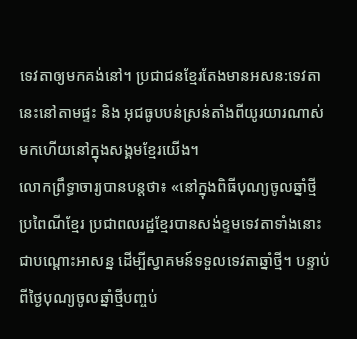ទេវតាឲ្យមកគង់នៅ។ ប្រជាជនខ្មែរតែងមានអសន:ទេវតានេះនៅតាមផ្ទះ និង អុជធូបបន់ស្រន់តាំងពីយូរយារណាស់មកហើយនៅក្នុងសង្គមខ្មែរយើង។
លោកព្រឹទ្ធាចារ្យបានបន្តថា៖ «នៅក្នុងពិធីបុណ្យចូលឆ្នាំថ្មីប្រពៃណីខ្មែរ ប្រជាពលរដ្ឋខ្មែរបានសង់ខ្ទមទេវតាទាំងនោះជាបណ្តោះអាសន្ន ដើម្បីស្វាគមន៍ទទួលទេវតាឆ្នាំថ្មី។ បន្ទាប់ពីថ្ងៃបុណ្យចូលឆ្នាំថ្មីបញ្ចប់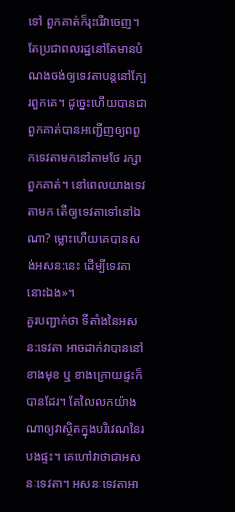ទៅ ពួកគាត់ក៏រុះរើវាចេញ។ តែប្រជាពលរដ្ឋនៅតែមានបំណងចង់ឲ្យទេវតាបន្តនៅក្បែរពួកគេ។ ដូច្នេះហើយបានជាពួកគាត់បានអញ្ជើញឲ្យពពួកទេវតាមកនៅតាមថែ រក្សាពួកគាត់។ នៅពេលយាងទេវតាមក តើឲ្យទេវតាទៅនៅឯណា? ម្លោះហើយគេបានសង់អសន:នេះ ដើម្បីទេវតានោះឯង»។
គួរបញ្ជាក់ថា ទីតាំងនៃអសន:ទេវតា អាចដាក់វាបាននៅខាងមុខ ឬ ខាងក្រោយផ្ទះក៏បានដែរ។ តែលៃលកយ៉ាងណាឲ្យវាស្ថិតក្នុងបរិវេណនៃរបងផ្ទះ។ គេហៅវាថាជាអសនៈទេវតា។ អសនៈទេវតាអា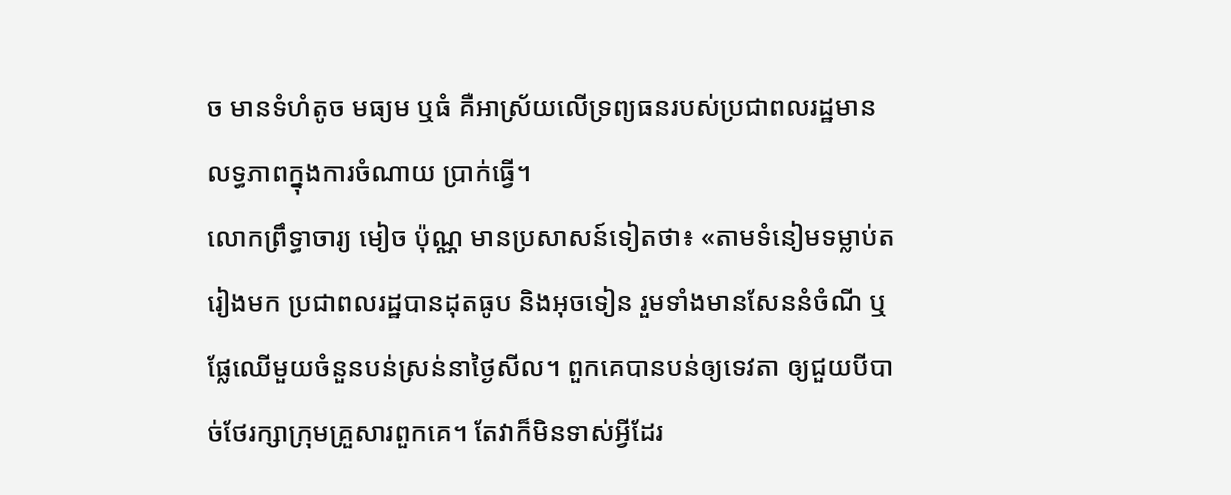ច មានទំហំតូច មធ្យម ឬធំ គឺអាស្រ័យលើទ្រព្យធនរបស់ប្រជាពលរដ្ឋមានលទ្ធភាពក្នុងការចំណាយ ប្រាក់ធ្វើ។
លោកព្រឹទ្ធាចារ្យ មៀច ប៉ុណ្ណ មានប្រសាសន៍ទៀតថា៖ «តាមទំនៀមទម្លាប់តរៀងមក ប្រជាពលរដ្ឋបានដុតធូប និងអុចទៀន រួមទាំងមានសែននំចំណី ឬផ្លែឈើមួយចំនួនបន់ស្រន់នាថ្ងៃសីល។ ពួកគេបានបន់ឲ្យទេវតា ឲ្យជួយបីបាច់ថែរក្សាក្រុមគ្រួសារពួកគេ។ តែវាក៏មិនទាស់អ្វីដែរ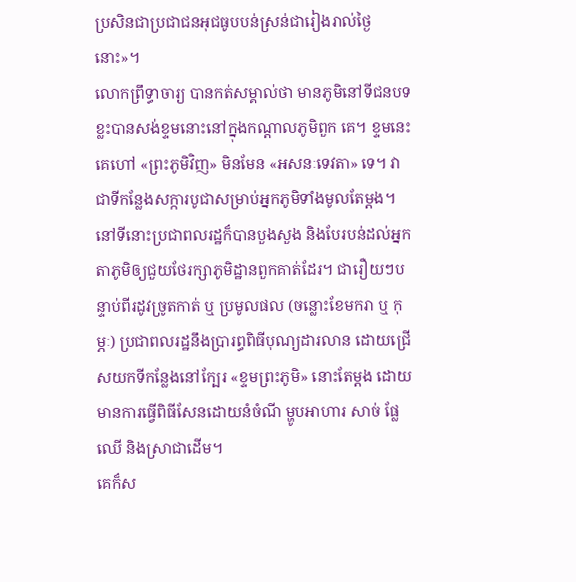ប្រសិនជាប្រជាជនអុជធូបបន់ស្រន់ជារៀងរាល់ថ្ងៃនោះ»។
លោកព្រឹទ្ធាចារ្យ បានកត់សម្គាល់ថា មានភូមិនៅទីជនបទខ្លះបានសង់ខ្ទមនោះនៅក្នុងកណ្តាលភូមិពួក គេ។ ខ្ទមនេះគេហៅ «ព្រះភូមិវិញ» មិនមែន «អសនៈទេវតា» ទេ។ វាជាទីកន្លែងសក្ការបូជាសម្រាប់អ្នកភូមិទាំងមូលតែម្តង។ នៅទីនោះប្រជាពលរដ្ឋក៏បានបួងសួង និងបែរបន់ដល់អ្នកតាភូមិឲ្យជួយថែរក្សាភូមិដ្ឋានពួកគាត់ដែរ។ ជារឿយៗបន្ទាប់ពីរដូវច្រូតកាត់ ឬ ប្រមូលផល (ចន្លោះខែមករា ឬ កុម្ភៈ) ប្រជាពលរដ្ឋនឹងប្រារព្ធពិធីបុណ្យដារលាន ដោយជ្រើសយកទីកន្លែងនៅក្បែរ «ខ្ទមព្រះភូមិ» នោះតែម្តង ដោយមានការធ្វើពិធីសែនដោយនំចំណី ម្ហូបអាហារ សាច់ ផ្លែឈើ និងស្រាជាដើម។
គេក៏ស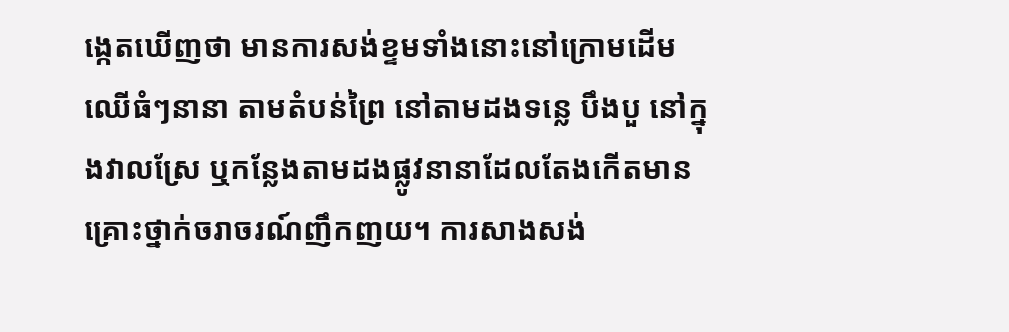ង្កេតឃើញថា មានការសង់ខ្ទមទាំងនោះនៅក្រោមដើមឈើធំៗនានា តាមតំបន់ព្រៃ នៅតាមដងទន្លេ បឹងបួ នៅក្នុងវាលស្រែ ឬកន្លែងតាមដងផ្លូវនានាដែលតែងកើតមានគ្រោះថ្នាក់ចរាចរណ៍ញឹកញយ។ ការសាងសង់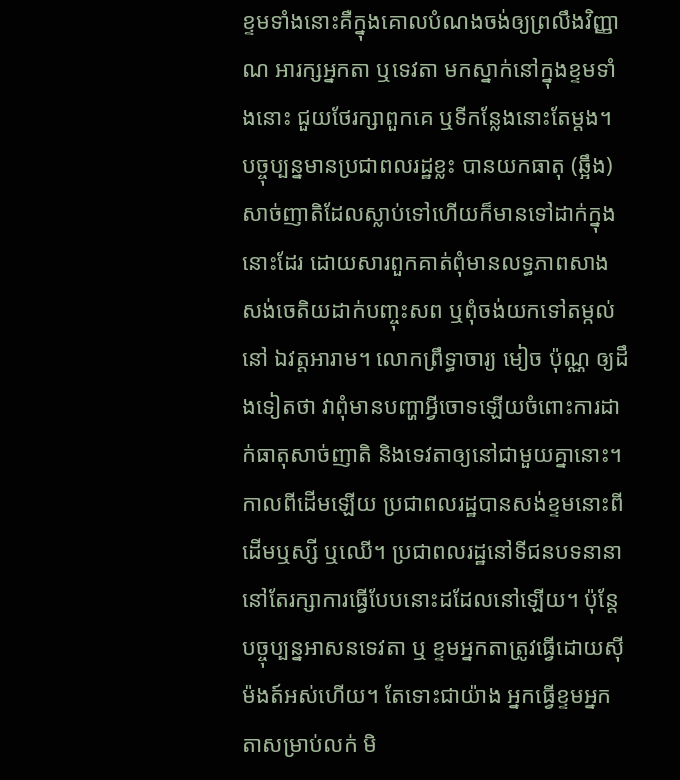ខ្ទមទាំងនោះគឺក្នុងគោលបំណងចង់ឲ្យព្រលឹងវិញ្ញាណ អារក្សអ្នកតា ឬទេវតា មកស្នាក់នៅក្នុងខ្ទមទាំងនោះ ជួយថែរក្សាពួកគេ ឬទីកន្លែងនោះតែម្តង។
បច្ចុប្បន្នមានប្រជាពលរដ្ឋខ្លះ បានយកធាតុ (ឆ្អឹង) សាច់ញាតិដែលស្លាប់ទៅហើយក៏មានទៅដាក់ក្នុងនោះដែរ ដោយសារពួកគាត់ពុំមានលទ្ធភាពសាងសង់ចេតិយដាក់បញ្ចុះសព ឬពុំចង់យកទៅតម្កល់នៅ ឯវត្តអារាម។ លោកព្រឹទ្ធាចារ្យ មៀច ប៉ុណ្ណ ឲ្យដឹងទៀតថា វាពុំមានបញ្ហាអ្វីចោទឡើយចំពោះការដាក់ធាតុសាច់ញាតិ និងទេវតាឲ្យនៅជាមួយគ្នានោះ។
កាលពីដើមឡើយ ប្រជាពលរដ្ឋបានសង់ខ្ទមនោះពីដើមឬស្សី ឬឈើ។ ប្រជាពលរដ្ឋនៅទីជនបទនានា នៅតែរក្សាការធ្វើបែបនោះដដែលនៅឡើយ។ ប៉ុន្តែបច្ចុប្បន្នអាសនទេវតា ឬ ខ្ទមអ្នកតាត្រូវធ្វើដោយស៊ីម៉ងត៍អស់ហើយ។ តែទោះជាយ៉ាង អ្នកធ្វើខ្ទមអ្នកតាសម្រាប់លក់ មិ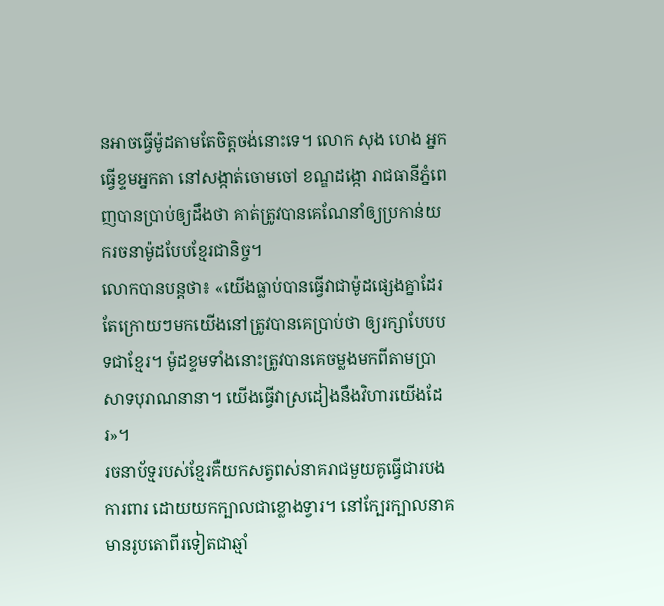នអាចធ្វើម៉ូដតាមតែចិត្តចង់នោះទេ។ លោក សុង ហេង អ្នកធ្វើខ្ទមអ្នកតា នៅសង្កាត់ចោមចៅ ខណ្ឌដង្កោ រាជធានីភ្នំពេញបានប្រាប់ឲ្យដឹងថា គាត់ត្រូវបានគេណែនាំឲ្យប្រកាន់យករចនាម៉ូដបែបខ្មែរជានិច្ច។
លោកបានបន្តថា៖ «យើងធ្លាប់បានធ្វើវាជាម៉ូដផ្សេងគ្នាដែរ តែក្រោយៗមកយើងនៅត្រូវបានគេប្រាប់ថា ឲ្យរក្សាបែបបទជាខ្មែរ។ ម៉ូដខ្ទមទាំងនោះត្រូវបានគេចម្លងមកពីតាមប្រាសាទបុរាណនានា។ យើងធ្វើវាស្រដៀងនឹងវិហារយើងដែរ»។
រចនាប័ទ្មរបស់ខ្មែរគឺយកសត្វពស់នាគរាជមួយគូធ្វើជារបងការពារ ដោយយកក្បាលជាខ្លោងទ្វារ។ នៅក្បែរក្បាលនាគ មានរូបតោពីរទៀតជាឆ្មាំ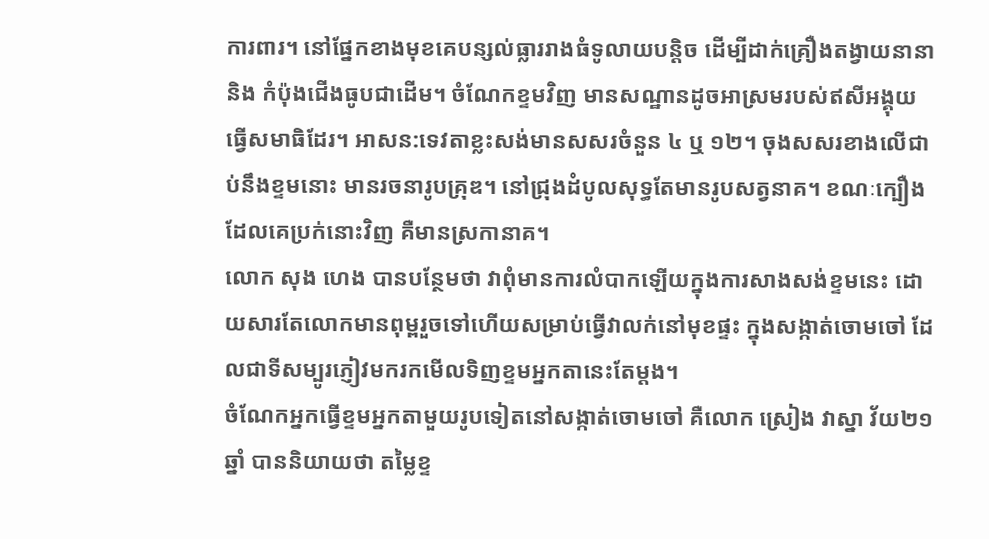ការពារ។ នៅផ្នែកខាងមុខគេបន្សល់ធ្លាររាងធំទូលាយបន្តិច ដើម្បីដាក់គ្រឿងតង្វាយនានា និង កំប៉ុងជើងធូបជាដើម។ ចំណែកខ្ទមវិញ មានសណ្ឋានដូចអាស្រមរបស់ឥសីអង្គុយធ្វើសមាធិដែរ។ អាសន:ទេវតាខ្លះសង់មានសសរចំនួន ៤ ឬ ១២។ ចុងសសរខាងលើជាប់នឹងខ្ទមនោះ មានរចនារូបគ្រុឌ។ នៅជ្រុងដំបូលសុទ្ធតែមានរូបសត្វនាគ។ ខណៈក្បឿងដែលគេប្រក់នោះវិញ គឺមានស្រកានាគ។
លោក សុង ហេង បានបន្ថែមថា វាពុំមានការលំបាកឡើយក្នុងការសាងសង់ខ្ទមនេះ ដោយសារតែលោកមានពុម្ពរួចទៅហើយសម្រាប់ធ្វើវាលក់នៅមុខផ្ទះ ក្នុងសង្កាត់ចោមចៅ ដែលជាទីសម្បូរភ្ញៀវមករកមើលទិញខ្ទមអ្នកតានេះតែម្តង។
ចំណែកអ្នកធ្វើខ្ទមអ្នកតាមួយរូបទៀតនៅសង្កាត់ចោមចៅ គឺលោក ស្រៀង វាស្នា វ័យ២១ឆ្នាំ បាននិយាយថា តម្លៃខ្ទ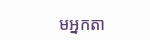មអ្នកតា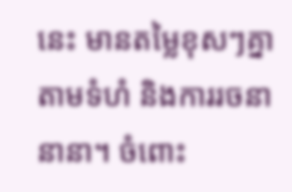នេះ មានតម្លៃខុសៗគ្នាតាមទំហំ និងការរចនានានា។ ចំពោះ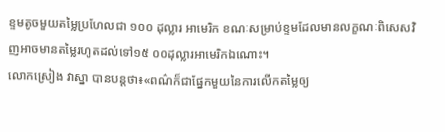ខ្ទមតូចមួយតម្លៃប្រហែលជា ១០០ ដុល្លារ អាមេរិក ខណៈសម្រាប់ខ្ទមដែលមានលក្ខណៈពិសេសវិញអាចមានតម្លៃរហូតដល់ទៅ១៥ ០០ដុល្លារអាមេរិកឯណោះ។
លោកស្រៀង វាស្នា បានបន្តថា៖«ពណ៌ក៏ជាផ្នែកមួយនៃការលើកតម្លៃឲ្យ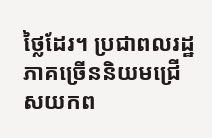ថ្លៃដែរ។ ប្រជាពលរដ្ឋភាគច្រើននិយមជ្រើសយកព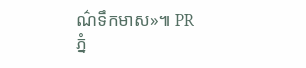ណ៌ទឹកមាស»៕ PR
ភ្នំ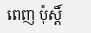ពេញ ប៉ុស្តិ៍